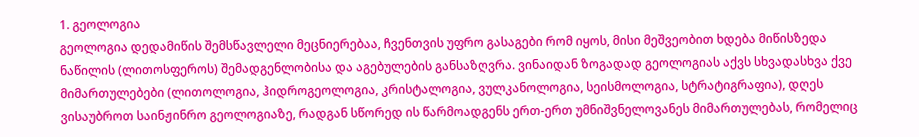1. გეოლოგია
გეოლოგია დედამიწის შემსწავლელი მეცნიერებაა, ჩვენთვის უფრო გასაგები რომ იყოს, მისი მეშვეობით ხდება მიწისზედა ნაწილის (ლითოსფეროს) შემადგენლობისა და აგებულების განსაზღვრა. ვინაიდან ზოგადად გეოლოგიას აქვს სხვადასხვა ქვე მიმართულებები (ლითოლოგია, ჰიდროგეოლოგია, კრისტალოგია, ვულკანოლოგია, სეისმოლოგია, სტრატიგრაფია), დღეს ვისაუბროთ საინჟინრო გეოლოგიაზე, რადგან სწორედ ის წარმოადგენს ერთ-ერთ უმნიშვნელოვანეს მიმართულებას, რომელიც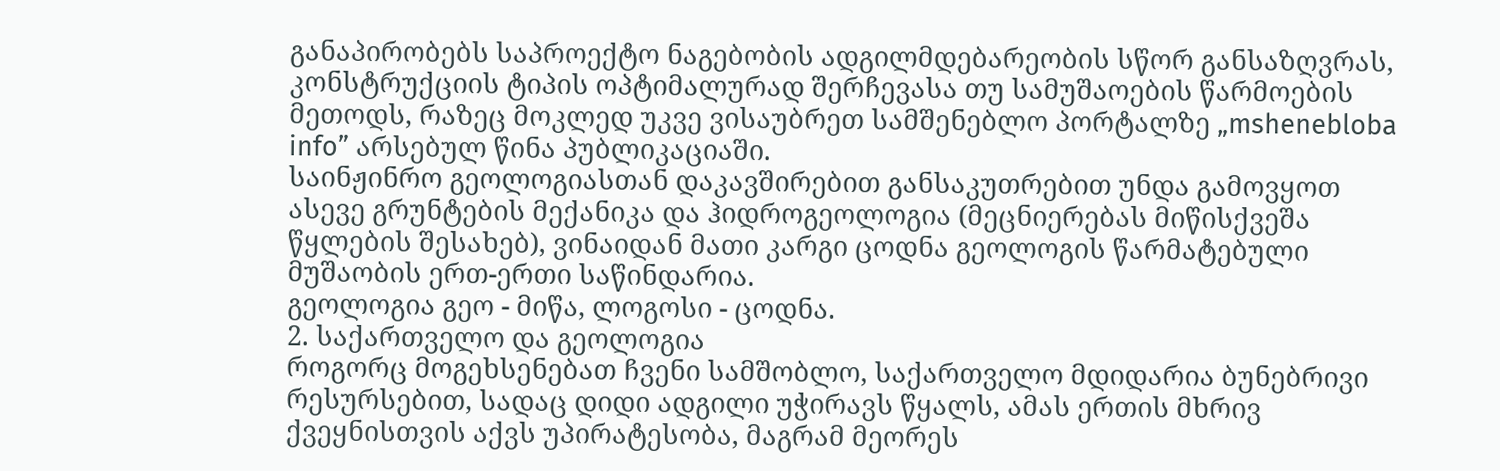განაპირობებს საპროექტო ნაგებობის ადგილმდებარეობის სწორ განსაზღვრას, კონსტრუქციის ტიპის ოპტიმალურად შერჩევასა თუ სამუშაოების წარმოების მეთოდს, რაზეც მოკლედ უკვე ვისაუბრეთ სამშენებლო პორტალზე „mshenebloba info” არსებულ წინა პუბლიკაციაში.
საინჟინრო გეოლოგიასთან დაკავშირებით განსაკუთრებით უნდა გამოვყოთ ასევე გრუნტების მექანიკა და ჰიდროგეოლოგია (მეცნიერებას მიწისქვეშა წყლების შესახებ), ვინაიდან მათი კარგი ცოდნა გეოლოგის წარმატებული მუშაობის ერთ-ერთი საწინდარია.
გეოლოგია გეო - მიწა, ლოგოსი - ცოდნა.
2. საქართველო და გეოლოგია
როგორც მოგეხსენებათ ჩვენი სამშობლო, საქართველო მდიდარია ბუნებრივი რესურსებით, სადაც დიდი ადგილი უჭირავს წყალს, ამას ერთის მხრივ ქვეყნისთვის აქვს უპირატესობა, მაგრამ მეორეს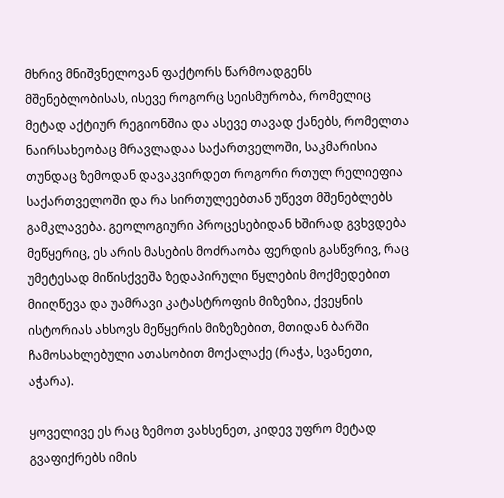მხრივ მნიშვნელოვან ფაქტორს წარმოადგენს მშენებლობისას, ისევე როგორც სეისმურობა, რომელიც მეტად აქტიურ რეგიონშია და ასევე თავად ქანებს, რომელთა ნაირსახეობაც მრავლადაა საქართველოში, საკმარისია თუნდაც ზემოდან დავაკვირდეთ როგორი რთულ რელიეფია საქართველოში და რა სირთულეებთან უწევთ მშენებლებს გამკლავება. გეოლოგიური პროცესებიდან ხშირად გვხვდება მეწყერიც, ეს არის მასების მოძრაობა ფერდის გასწვრივ, რაც უმეტესად მიწისქვეშა ზედაპირული წყლების მოქმედებით მიიღწევა და უამრავი კატასტროფის მიზეზია, ქვეყნის ისტორიას ახსოვს მეწყერის მიზეზებით, მთიდან ბარში ჩამოსახლებული ათასობით მოქალაქე (რაჭა, სვანეთი, აჭარა).

ყოველივე ეს რაც ზემოთ ვახსენეთ, კიდევ უფრო მეტად გვაფიქრებს იმის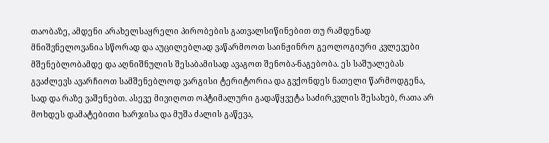თაობაზე, ამდენი არახელსაყრელი პირობების გათვალსიწინებით თუ რამდენად მნიშვნელოვანია სწორად და აუცილებლად ვაწარმოოთ საინჟინრო გეოლოგიური კვლევები მშენებლობამდე და აღნიშნულის შესაბამისად ავაგოთ შენობა-ნაგებობა. ეს საშუალებას გვაძლევს ავარჩიოთ სამშენებლოდ ვარგისი ტერიტორია და გვქონდეს ნათელი წარმოდგენა, სად და რაზე ვაშენებთ. ასევე მივიღოთ ოპტიმალური გადაწყვეტა საძირკვლის შესახებ, რათა არ მოხდეს დამატებითი ხარჯისა და მუშა ძალის გაწევა,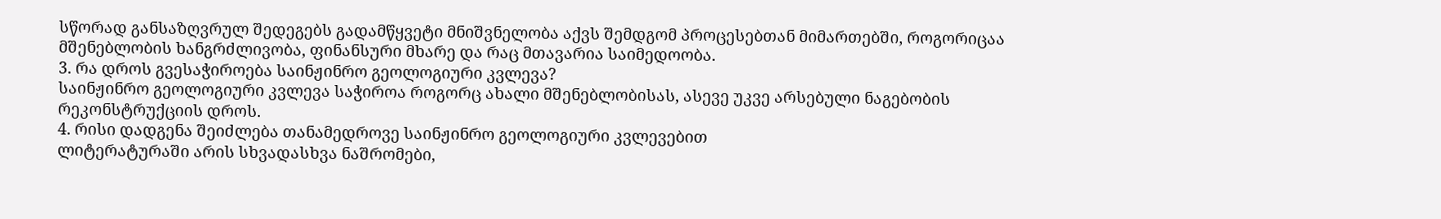სწორად განსაზღვრულ შედეგებს გადამწყვეტი მნიშვნელობა აქვს შემდგომ პროცესებთან მიმართებში, როგორიცაა მშენებლობის ხანგრძლივობა, ფინანსური მხარე და რაც მთავარია საიმედოობა.
3. რა დროს გვესაჭიროება საინჟინრო გეოლოგიური კვლევა?
საინჟინრო გეოლოგიური კვლევა საჭიროა როგორც ახალი მშენებლობისას, ასევე უკვე არსებული ნაგებობის რეკონსტრუქციის დროს.
4. რისი დადგენა შეიძლება თანამედროვე საინჟინრო გეოლოგიური კვლევებით
ლიტერატურაში არის სხვადასხვა ნაშრომები,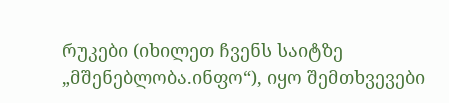რუკები (იხილეთ ჩვენს საიტზე „მშენებლობა.ინფო“), იყო შემთხვევები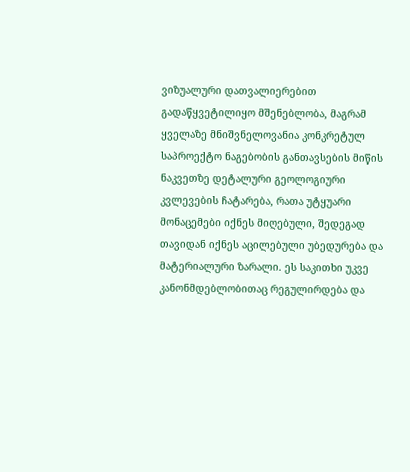ვიზუალური დათვალიერებით გადაწყვეტილიყო მშენებლობა, მაგრამ ყველაზე მნიშვნელოვანია კონკრეტულ საპროექტო ნაგებობის განთავსების მიწის ნაკვეთზე დეტალური გეოლოგიური კვლევების ჩატარება, რათა უტყუარი მონაცემები იქნეს მიღებული, შედეგად თავიდან იქნეს აცილებული უბედურება და მატერიალური ზარალი. ეს საკითხი უკვე კანონმდებლობითაც რეგულირდება და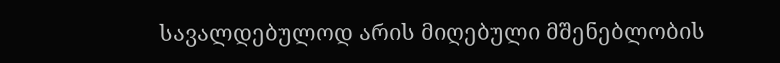სავალდებულოდ არის მიღებული მშენებლობის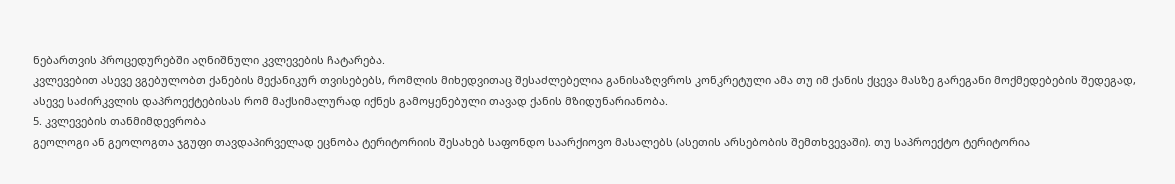ნებართვის პროცედურებში აღნიშნული კვლევების ჩატარება.
კვლევებით ასევე ვგებულობთ ქანების მექანიკურ თვისებებს, რომლის მიხედვითაც შესაძლებელია განისაზღვროს კონკრეტული ამა თუ იმ ქანის ქცევა მასზე გარეგანი მოქმედებების შედეგად, ასევე საძირკვლის დაპროექტებისას რომ მაქსიმალურად იქნეს გამოყენებული თავად ქანის მზიდუნარიანობა.
5. კვლევების თანმიმდევრობა
გეოლოგი ან გეოლოგთა ჯგუფი თავდაპირველად ეცნობა ტერიტორიის შესახებ საფონდო საარქიოვო მასალებს (ასეთის არსებობის შემთხვევაში). თუ საპროექტო ტერიტორია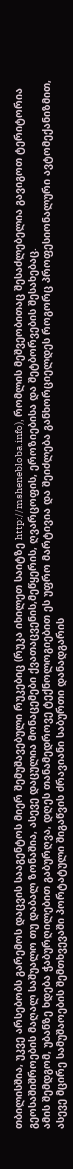თბილისშია, უკვე არსებობს გარემოს დაცვის სააგენტოს მიერ შემუშავებული რუკებიც (რუკა იხილეთ საიტზე http://mshenebloba.info), რომლის მეშვეობითაც შესაძლებელია გავიგოთ ტერიტორია გეოსაშიშროების მაღალ საშუალო თუ დაბალ ზონაშია, ასევე დაცულია მონაცემები ქვათაცვენის,მეწყერის, ღვარცოფის, ეროზიებისა და შეტბორვების შესახებაც.
ამის შემდგომ, უბანზე ხდება ჭაბურღილებით გაბურღვა, დღეს თანამედროვე ტექნოლოგიებით ეს უფრო მარტივია და შეიძლება განხორციელდეს როგორც პროფესიონალური ავტომექანიზმით, ასევე მცირე სამუშაოების შემთხვევაში პორტატული შიგაწვის ძრავიანი საბურთი დანადგარის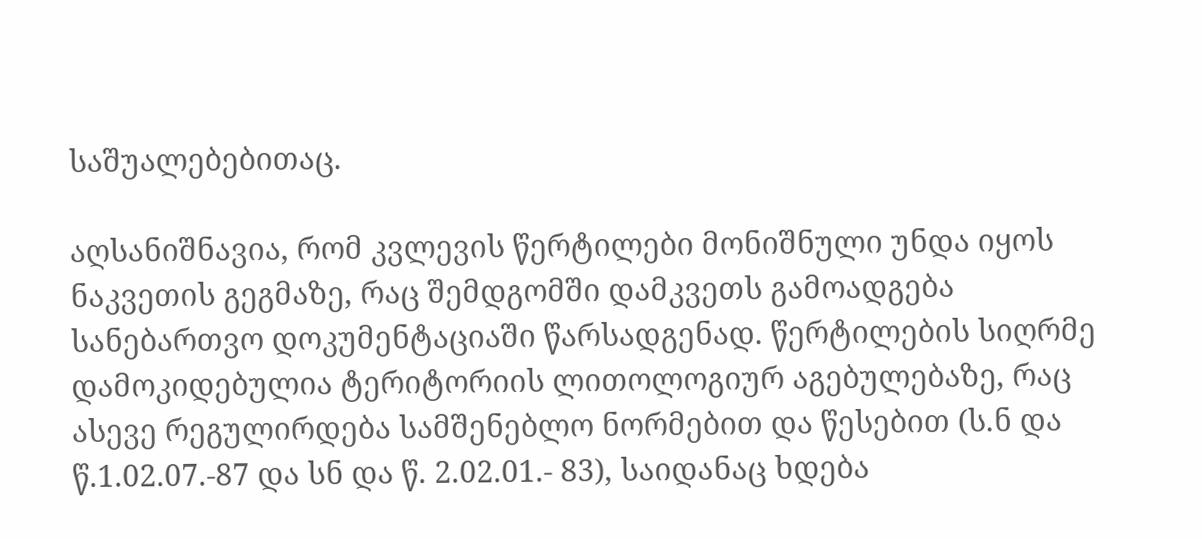საშუალებებითაც.

აღსანიშნავია, რომ კვლევის წერტილები მონიშნული უნდა იყოს ნაკვეთის გეგმაზე, რაც შემდგომში დამკვეთს გამოადგება სანებართვო დოკუმენტაციაში წარსადგენად. წერტილების სიღრმე დამოკიდებულია ტერიტორიის ლითოლოგიურ აგებულებაზე, რაც ასევე რეგულირდება სამშენებლო ნორმებით და წესებით (ს.ნ და წ.1.02.07.-87 და სნ და წ. 2.02.01.- 83), საიდანაც ხდება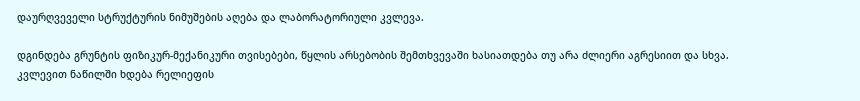დაურღვეველი სტრუქტურის ნიმუშების აღება და ლაბორატორიული კვლევა.

დგინდება გრუნტის ფიზიკურ-მექანიკური თვისებები, წყლის არსებობის შემთხვევაში ხასიათდება თუ არა ძლიერი აგრესიით და სხვა.
კვლევით ნაწილში ხდება რელიეფის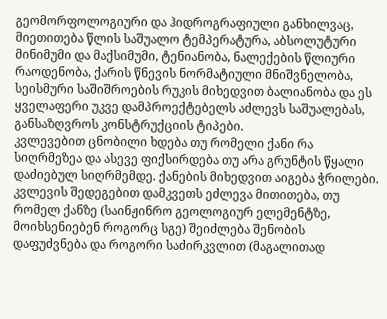გეომორფოლოგიური და ჰიდროგრაფიული განხილვაც, მიეთითება წლის საშუალო ტემპერატურა, აბსოლუტური მინიმუმი და მაქსიმუმი, ტენიანობა, ნალექების წლიური რაოდენობა, ქარის წნევის ნორმატიული მნიშვნელობა, სეისმური საშიშროების რუკის მიხედვით ბალიანობა და ეს ყველაფერი უკვე დამპროექტებელს აძლევს საშუალებას, განსაზღვროს კონსტრუქციის ტიპები.
კვლევებით ცნობილი ხდება თუ რომელი ქანი რა სიღრმეზეა და ასევე ფიქსირდება თუ არა გრუნტის წყალი დაძიებულ სიღრმემდე. ქანების მიხედვით აიგება ჭრილები.
კვლევის შედეგებით დამკვეთს ეძლევა მითითება, თუ რომელ ქანზე (საინჟინრო გეოლოგიურ ელემენტზე, მოიხსენიებენ როგორც სგე) შეიძლება შენობის დაფუძვნება და როგორი საძირკვლით (მაგალითად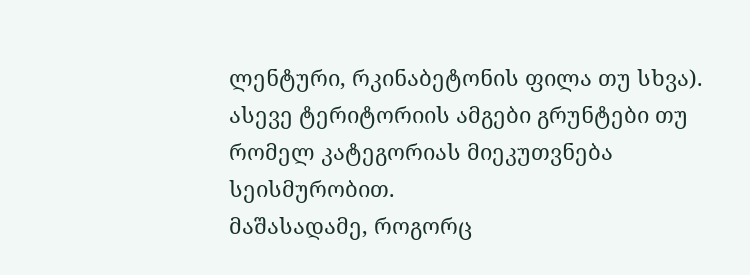ლენტური, რკინაბეტონის ფილა თუ სხვა). ასევე ტერიტორიის ამგები გრუნტები თუ რომელ კატეგორიას მიეკუთვნება სეისმურობით.
მაშასადამე, როგორც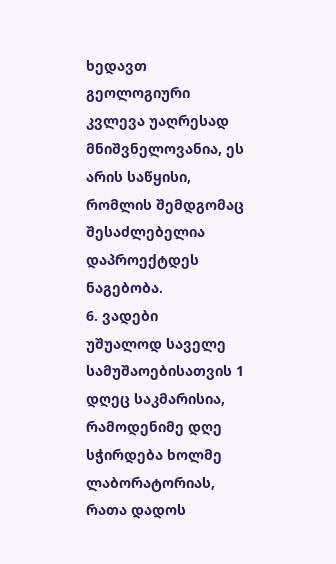ხედავთ გეოლოგიური კვლევა უაღრესად მნიშვნელოვანია, ეს არის საწყისი, რომლის შემდგომაც შესაძლებელია დაპროექტდეს ნაგებობა.
6. ვადები
უშუალოდ საველე სამუშაოებისათვის 1 დღეც საკმარისია, რამოდენიმე დღე სჭირდება ხოლმე ლაბორატორიას, რათა დადოს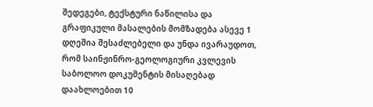შედეგები, ტექსტური ნაწილისა და გრაფიკული მასალების მომზადება ასევე 1 დღეშია შესაძლებელი და უნდა ივარაუდოთ, რომ საინჟინრო-გეოლოგიური კვლევის საბოლოო დოკუმენტის მისაღებად დაახლოებით 10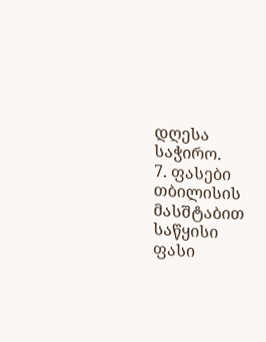დღესა საჭირო.
7. ფასები
თბილისის მასშტაბით საწყისი ფასი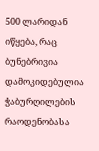500 ლარიდან იწყება, რაც ბუნებრივია დამოკიდებულია ჭაბურღილების რაოდენობასა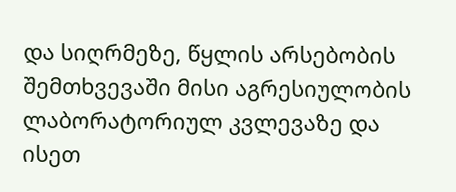და სიღრმეზე, წყლის არსებობის შემთხვევაში მისი აგრესიულობის ლაბორატორიულ კვლევაზე და ისეთ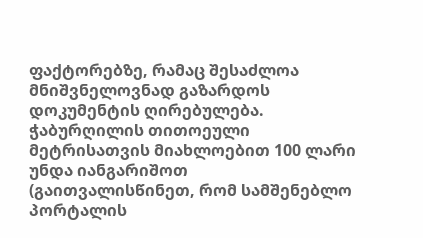ფაქტორებზე, რამაც შესაძლოა მნიშვნელოვნად გაზარდოს დოკუმენტის ღირებულება. ჭაბურღილის თითოეული მეტრისათვის მიახლოებით 100 ლარი უნდა იანგარიშოთ (გაითვალისწინეთ, რომ სამშენებლო პორტალის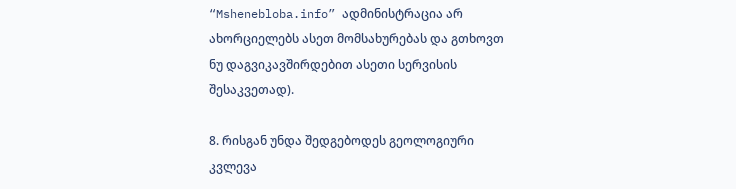“Mshenebloba.info” ადმინისტრაცია არ ახორციელებს ასეთ მომსახურებას და გთხოვთ ნუ დაგვიკავშირდებით ასეთი სერვისის შესაკვეთად).

8. რისგან უნდა შედგებოდეს გეოლოგიური კვლევა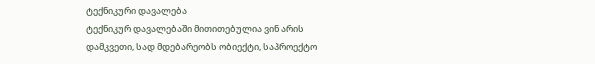ტექნიკური დავალება
ტექნიკურ დავალებაში მითითებულია ვინ არის დამკვეთი, სად მდებარეობს ობიექტი, საპროექტო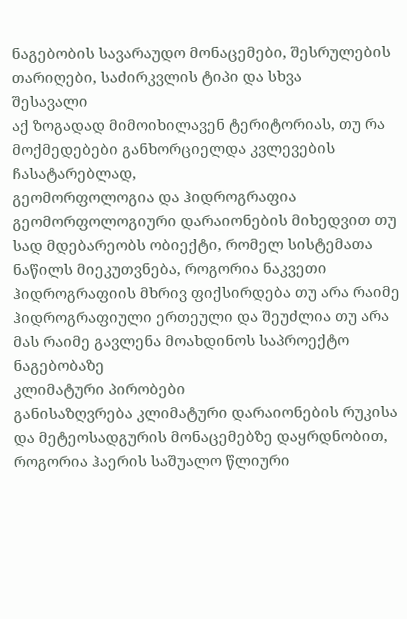ნაგებობის სავარაუდო მონაცემები, შესრულების თარიღები, საძირკვლის ტიპი და სხვა
შესავალი
აქ ზოგადად მიმოიხილავენ ტერიტორიას, თუ რა მოქმედებები განხორციელდა კვლევების ჩასატარებლად,
გეომორფოლოგია და ჰიდროგრაფია
გეომორფოლოგიური დარაიონების მიხედვით თუ სად მდებარეობს ობიექტი, რომელ სისტემათა ნაწილს მიეკუთვნება, როგორია ნაკვეთი
ჰიდროგრაფიის მხრივ ფიქსირდება თუ არა რაიმე ჰიდროგრაფიული ერთეული და შეუძლია თუ არა მას რაიმე გავლენა მოახდინოს საპროექტო ნაგებობაზე
კლიმატური პირობები
განისაზღვრება კლიმატური დარაიონების რუკისა და მეტეოსადგურის მონაცემებზე დაყრდნობით, როგორია ჰაერის საშუალო წლიური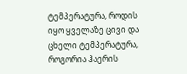ტემპერატურა, როდის იყო ყველაზე ცივი და ცხელი ტემპერატურა, როგორია ჰაერის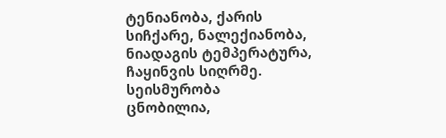ტენიანობა, ქარის სიჩქარე, ნალექიანობა, ნიადაგის ტემპერატურა, ჩაყინვის სიღრმე.
სეისმურობა
ცნობილია,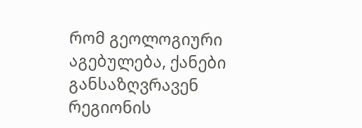რომ გეოლოგიური აგებულება, ქანები განსაზღვრავენ რეგიონის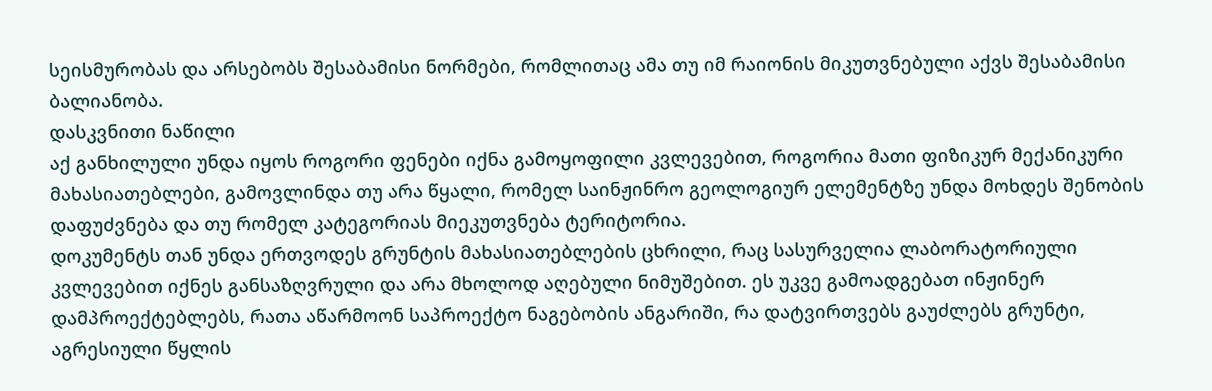სეისმურობას და არსებობს შესაბამისი ნორმები, რომლითაც ამა თუ იმ რაიონის მიკუთვნებული აქვს შესაბამისი ბალიანობა.
დასკვნითი ნაწილი
აქ განხილული უნდა იყოს როგორი ფენები იქნა გამოყოფილი კვლევებით, როგორია მათი ფიზიკურ მექანიკური მახასიათებლები, გამოვლინდა თუ არა წყალი, რომელ საინჟინრო გეოლოგიურ ელემენტზე უნდა მოხდეს შენობის დაფუძვნება და თუ რომელ კატეგორიას მიეკუთვნება ტერიტორია.
დოკუმენტს თან უნდა ერთვოდეს გრუნტის მახასიათებლების ცხრილი, რაც სასურველია ლაბორატორიული კვლევებით იქნეს განსაზღვრული და არა მხოლოდ აღებული ნიმუშებით. ეს უკვე გამოადგებათ ინჟინერ დამპროექტებლებს, რათა აწარმოონ საპროექტო ნაგებობის ანგარიში, რა დატვირთვებს გაუძლებს გრუნტი, აგრესიული წყლის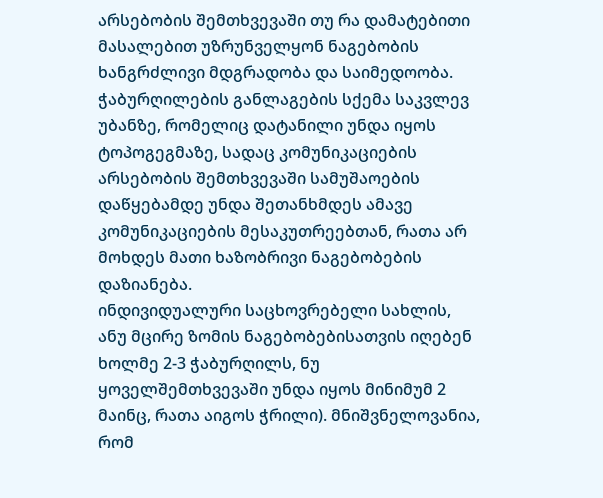არსებობის შემთხვევაში თუ რა დამატებითი მასალებით უზრუნველყონ ნაგებობის ხანგრძლივი მდგრადობა და საიმედოობა.
ჭაბურღილების განლაგების სქემა საკვლევ უბანზე, რომელიც დატანილი უნდა იყოს ტოპოგეგმაზე, სადაც კომუნიკაციების არსებობის შემთხვევაში სამუშაოების დაწყებამდე უნდა შეთანხმდეს ამავე კომუნიკაციების მესაკუთრეებთან, რათა არ მოხდეს მათი ხაზობრივი ნაგებობების დაზიანება.
ინდივიდუალური საცხოვრებელი სახლის, ანუ მცირე ზომის ნაგებობებისათვის იღებენ ხოლმე 2-3 ჭაბურღილს, ნუ ყოველშემთხვევაში უნდა იყოს მინიმუმ 2 მაინც, რათა აიგოს ჭრილი). მნიშვნელოვანია, რომ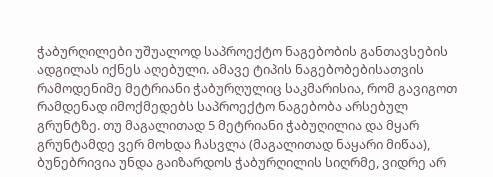ჭაბურღილები უშუალოდ საპროექტო ნაგებობის განთავსების ადგილას იქნეს აღებული. ამავე ტიპის ნაგებობებისათვის რამოდენიმე მეტრიანი ჭაბურღულიც საკმარისია, რომ გავიგოთ რამდენად იმოქმედებს საპროექტო ნაგებობა არსებულ გრუნტზე. თუ მაგალითად 5 მეტრიანი ჭაბუღილია და მყარ გრუნტამდე ვერ მოხდა ჩასვლა (მაგალითად ნაყარი მიწაა), ბუნებრივია უნდა გაიზარდოს ჭაბურღილის სიღრმე, ვიდრე არ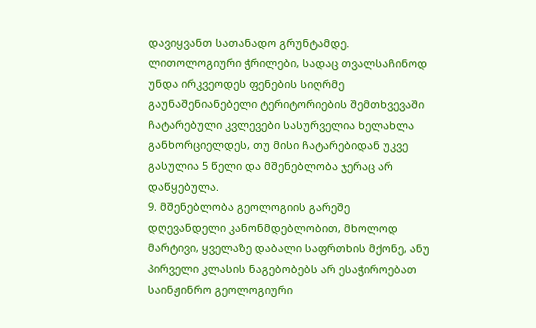დავიყვანთ სათანადო გრუნტამდე.
ლითოლოგიური ჭრილები, სადაც თვალსაჩინოდ უნდა ირკვეოდეს ფენების სიღრმე
გაუნაშენიანებელი ტერიტორიების შემთხვევაში ჩატარებული კვლევები სასურველია ხელახლა განხორციელდეს, თუ მისი ჩატარებიდან უკვე გასულია 5 წელი და მშენებლობა ჯერაც არ დაწყებულა.
9. მშენებლობა გეოლოგიის გარეშე
დღევანდელი კანონმდებლობით, მხოლოდ მარტივი, ყველაზე დაბალი საფრთხის მქონე, ანუ პირველი კლასის ნაგებობებს არ ესაჭიროებათ საინჟინრო გეოლოგიური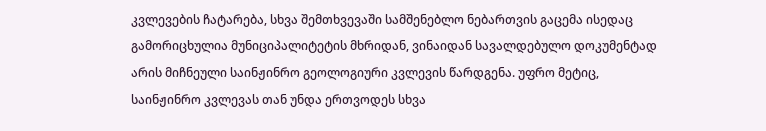კვლევების ჩატარება, სხვა შემთხვევაში სამშენებლო ნებართვის გაცემა ისედაც გამორიცხულია მუნიციპალიტეტის მხრიდან, ვინაიდან სავალდებულო დოკუმენტად არის მიჩნეული საინჟინრო გეოლოგიური კვლევის წარდგენა. უფრო მეტიც, საინჟინრო კვლევას თან უნდა ერთვოდეს სხვა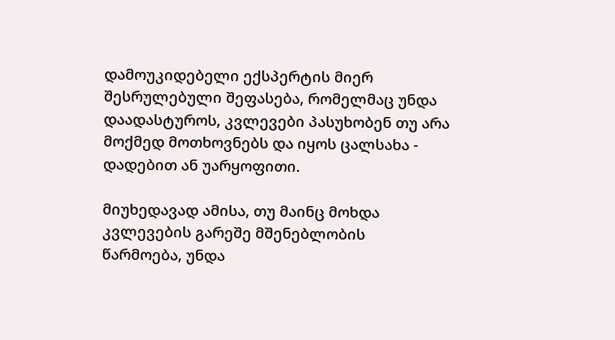დამოუკიდებელი ექსპერტის მიერ შესრულებული შეფასება, რომელმაც უნდა დაადასტუროს, კვლევები პასუხობენ თუ არა მოქმედ მოთხოვნებს და იყოს ცალსახა - დადებით ან უარყოფითი.

მიუხედავად ამისა, თუ მაინც მოხდა კვლევების გარეშე მშენებლობის წარმოება, უნდა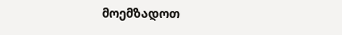მოემზადოთ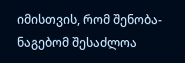იმისთვის, რომ შენობა-ნაგებომ შესაძლოა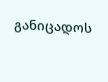განიცადოს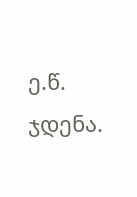ე.წ. ჯდენა.